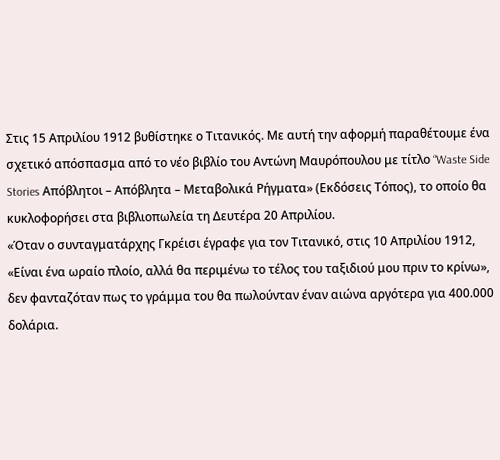Στις 15 Απριλίου 1912 βυθίστηκε ο Τιτανικός. Με αυτή την αφορμή παραθέτουμε ένα σχετικό απόσπασμα από το νέο βιβλίο του Αντώνη Μαυρόπουλου με τίτλο “Waste Side Stories Απόβλητοι – Απόβλητα – Μεταβολικά Ρήγματα» (Εκδόσεις Τόπος), το οποίο θα κυκλοφορήσει στα βιβλιοπωλεία τη Δευτέρα 20 Απριλίου.
«Όταν ο συνταγματάρχης Γκρέισι έγραφε για τον Τιτανικό, στις 10 Απριλίου 1912, «Είναι ένα ωραίο πλοίο, αλλά θα περιμένω το τέλος του ταξιδιού μου πριν το κρίνω», δεν φανταζόταν πως το γράμμα του θα πωλούνταν έναν αιώνα αργότερα για 400.000 δολάρια.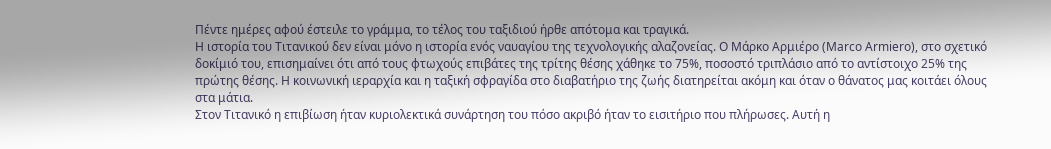Πέντε ημέρες αφού έστειλε το γράμμα, το τέλος του ταξιδιού ήρθε απότομα και τραγικά.
Η ιστορία του Τιτανικού δεν είναι μόνο η ιστορία ενός ναυαγίου της τεχνολογικής αλαζονείας. Ο Μάρκο Αρμιέρο (Marco Armiero), στο σχετικό δοκίμιό του, επισημαίνει ότι από τους φτωχούς επιβάτες της τρίτης θέσης χάθηκε το 75%, ποσοστό τριπλάσιο από το αντίστοιχο 25% της πρώτης θέσης. Η κοινωνική ιεραρχία και η ταξική σφραγίδα στο διαβατήριο της ζωής διατηρείται ακόμη και όταν ο θάνατος μας κοιτάει όλους στα μάτια.
Στον Τιτανικό η επιβίωση ήταν κυριολεκτικά συνάρτηση του πόσο ακριβό ήταν το εισιτήριο που πλήρωσες. Αυτή η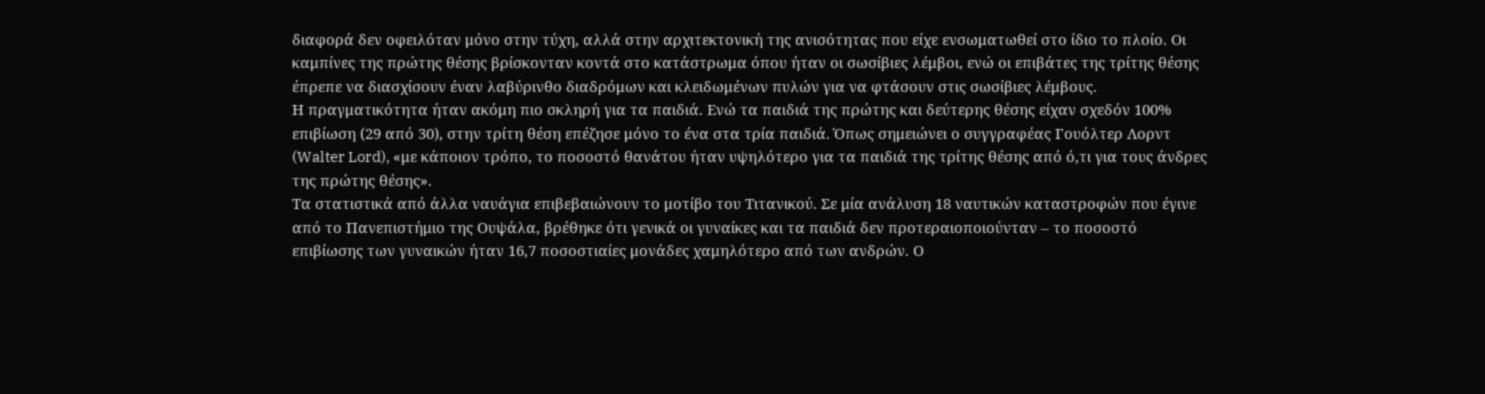διαφορά δεν οφειλόταν μόνο στην τύχη, αλλά στην αρχιτεκτονική της ανισότητας που είχε ενσωματωθεί στο ίδιο το πλοίο. Οι καμπίνες της πρώτης θέσης βρίσκονταν κοντά στο κατάστρωμα όπου ήταν οι σωσίβιες λέμβοι, ενώ οι επιβάτες της τρίτης θέσης έπρεπε να διασχίσουν έναν λαβύρινθο διαδρόμων και κλειδωμένων πυλών για να φτάσουν στις σωσίβιες λέμβους.
Η πραγματικότητα ήταν ακόμη πιο σκληρή για τα παιδιά. Ενώ τα παιδιά της πρώτης και δεύτερης θέσης είχαν σχεδόν 100% επιβίωση (29 από 30), στην τρίτη θέση επέζησε μόνο το ένα στα τρία παιδιά. Όπως σημειώνει ο συγγραφέας Γουόλτερ Λορντ (Walter Lord), «με κάποιον τρόπο, το ποσοστό θανάτου ήταν υψηλότερο για τα παιδιά της τρίτης θέσης από ό,τι για τους άνδρες της πρώτης θέσης».
Τα στατιστικά από άλλα ναυάγια επιβεβαιώνουν το μοτίβο του Τιτανικού. Σε μία ανάλυση 18 ναυτικών καταστροφών που έγινε από το Πανεπιστήμιο της Ουψάλα, βρέθηκε ότι γενικά οι γυναίκες και τα παιδιά δεν προτεραιοποιούνταν – το ποσοστό επιβίωσης των γυναικών ήταν 16,7 ποσοστιαίες μονάδες χαμηλότερο από των ανδρών. Ο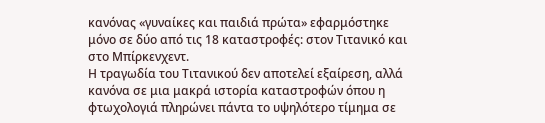κανόνας «γυναίκες και παιδιά πρώτα» εφαρμόστηκε μόνο σε δύο από τις 18 καταστροφές: στον Τιτανικό και στο Μπίρκενχεντ.
Η τραγωδία του Τιτανικού δεν αποτελεί εξαίρεση, αλλά κανόνα σε μια μακρά ιστορία καταστροφών όπου η φτωχολογιά πληρώνει πάντα το υψηλότερο τίμημα σε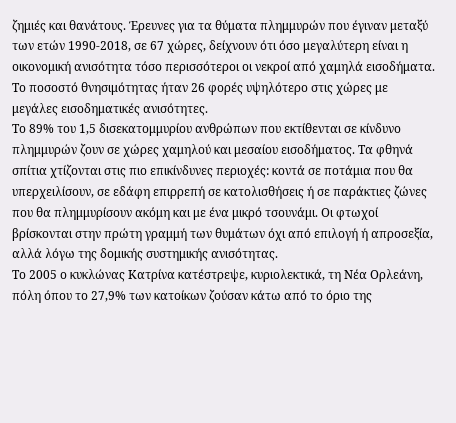ζημιές και θανάτους. Έρευνες για τα θύματα πλημμυρών που έγιναν μεταξύ των ετών 1990-2018, σε 67 χώρες, δείχνουν ότι όσο μεγαλύτερη είναι η οικονομική ανισότητα τόσο περισσότεροι οι νεκροί από χαμηλά εισοδήματα. Το ποσοστό θνησιμότητας ήταν 26 φορές υψηλότερο στις χώρες με μεγάλες εισοδηματικές ανισότητες.
Το 89% του 1,5 δισεκατομμυρίου ανθρώπων που εκτίθενται σε κίνδυνο πλημμυρών ζουν σε χώρες χαμηλού και μεσαίου εισοδήματος. Τα φθηνά σπίτια χτίζονται στις πιο επικίνδυνες περιοχές: κοντά σε ποτάμια που θα υπερχειλίσουν, σε εδάφη επιρρεπή σε κατολισθήσεις ή σε παράκτιες ζώνες που θα πλημμυρίσουν ακόμη και με ένα μικρό τσουνάμι. Οι φτωχοί βρίσκονται στην πρώτη γραμμή των θυμάτων όχι από επιλογή ή απροσεξία, αλλά λόγω της δομικής συστημικής ανισότητας.
Το 2005 ο κυκλώνας Κατρίνα κατέστρεψε, κυριολεκτικά, τη Νέα Ορλεάνη, πόλη όπου το 27,9% των κατοίκων ζούσαν κάτω από το όριο της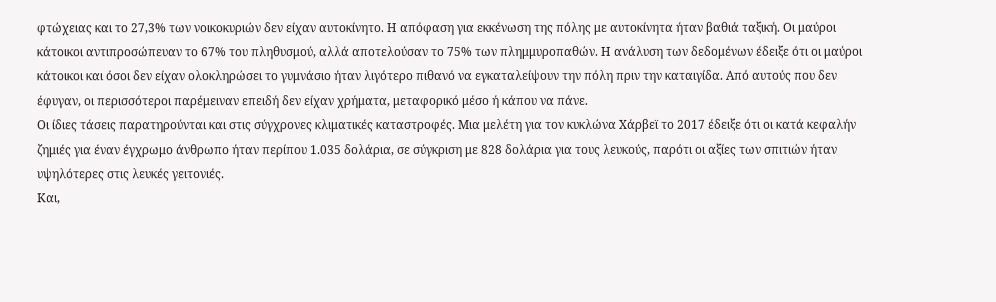φτώχειας και το 27,3% των νοικοκυριών δεν είχαν αυτοκίνητο. Η απόφαση για εκκένωση της πόλης με αυτοκίνητα ήταν βαθιά ταξική. Οι μαύροι κάτοικοι αντιπροσώπευαν το 67% του πληθυσμού, αλλά αποτελούσαν το 75% των πλημμυροπαθών. Η ανάλυση των δεδομένων έδειξε ότι οι μαύροι κάτοικοι και όσοι δεν είχαν ολοκληρώσει το γυμνάσιο ήταν λιγότερο πιθανό να εγκαταλείψουν την πόλη πριν την καταιγίδα. Από αυτούς που δεν έφυγαν, οι περισσότεροι παρέμειναν επειδή δεν είχαν χρήματα, μεταφορικό μέσο ή κάπου να πάνε.
Οι ίδιες τάσεις παρατηρούνται και στις σύγχρονες κλιματικές καταστροφές. Μια μελέτη για τον κυκλώνα Χάρβεϊ το 2017 έδειξε ότι οι κατά κεφαλήν ζημιές για έναν έγχρωμο άνθρωπο ήταν περίπου 1.035 δολάρια, σε σύγκριση με 828 δολάρια για τους λευκούς, παρότι οι αξίες των σπιτιών ήταν υψηλότερες στις λευκές γειτονιές.
Και,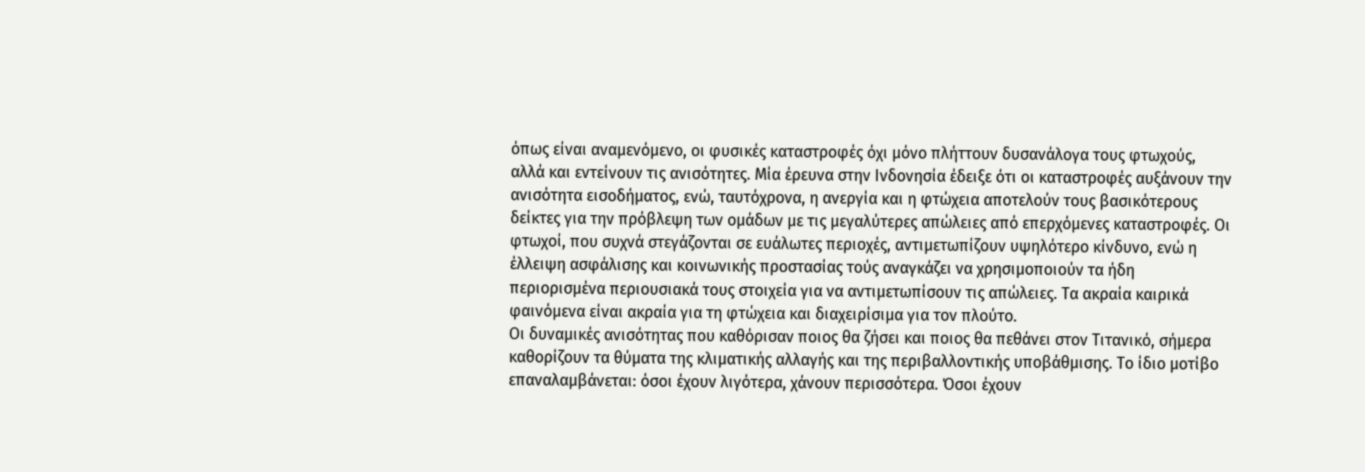όπως είναι αναμενόμενο, οι φυσικές καταστροφές όχι μόνο πλήττουν δυσανάλογα τους φτωχούς, αλλά και εντείνουν τις ανισότητες. Μία έρευνα στην Ινδονησία έδειξε ότι οι καταστροφές αυξάνουν την ανισότητα εισοδήματος, ενώ, ταυτόχρονα, η ανεργία και η φτώχεια αποτελούν τους βασικότερους δείκτες για την πρόβλεψη των ομάδων με τις μεγαλύτερες απώλειες από επερχόμενες καταστροφές. Οι φτωχοί, που συχνά στεγάζονται σε ευάλωτες περιοχές, αντιμετωπίζουν υψηλότερο κίνδυνο, ενώ η έλλειψη ασφάλισης και κοινωνικής προστασίας τούς αναγκάζει να χρησιμοποιούν τα ήδη περιορισμένα περιουσιακά τους στοιχεία για να αντιμετωπίσουν τις απώλειες. Τα ακραία καιρικά φαινόμενα είναι ακραία για τη φτώχεια και διαχειρίσιμα για τον πλούτο.
Οι δυναμικές ανισότητας που καθόρισαν ποιος θα ζήσει και ποιος θα πεθάνει στον Τιτανικό, σήμερα καθορίζουν τα θύματα της κλιματικής αλλαγής και της περιβαλλοντικής υποβάθμισης. Το ίδιο μοτίβο επαναλαμβάνεται: όσοι έχουν λιγότερα, χάνουν περισσότερα. Όσοι έχουν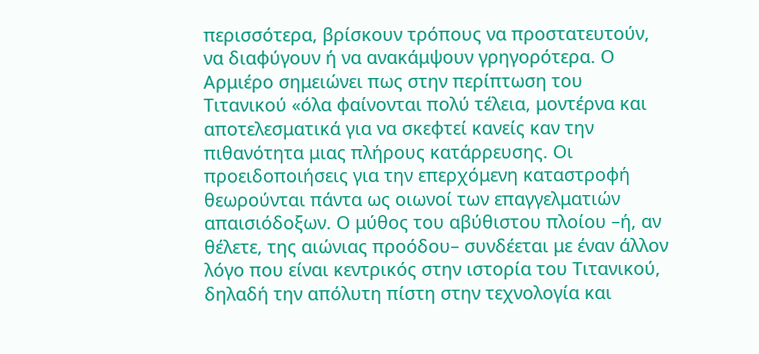περισσότερα, βρίσκουν τρόπους να προστατευτούν, να διαφύγουν ή να ανακάμψουν γρηγορότερα. Ο Αρμιέρο σημειώνει πως στην περίπτωση του Τιτανικού «όλα φαίνονται πολύ τέλεια, μοντέρνα και αποτελεσματικά για να σκεφτεί κανείς καν την πιθανότητα μιας πλήρους κατάρρευσης. Οι προειδοποιήσεις για την επερχόμενη καταστροφή θεωρούνται πάντα ως οιωνοί των επαγγελματιών απαισιόδοξων. Ο μύθος του αβύθιστου πλοίου –ή, αν θέλετε, της αιώνιας προόδου– συνδέεται με έναν άλλον λόγο που είναι κεντρικός στην ιστορία του Τιτανικού, δηλαδή την απόλυτη πίστη στην τεχνολογία και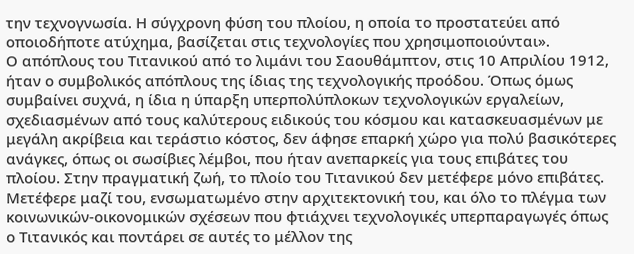την τεχνογνωσία. Η σύγχρονη φύση του πλοίου, η οποία το προστατεύει από οποιοδήποτε ατύχημα, βασίζεται στις τεχνολογίες που χρησιμοποιούνται».
Ο απόπλους του Τιτανικού από το λιμάνι του Σαουθάμπτον, στις 10 Απριλίου 1912, ήταν ο συμβολικός απόπλους της ίδιας της τεχνολογικής προόδου. Όπως όμως συμβαίνει συχνά, η ίδια η ύπαρξη υπερπολύπλοκων τεχνολογικών εργαλείων, σχεδιασμένων από τους καλύτερους ειδικούς του κόσμου και κατασκευασμένων με μεγάλη ακρίβεια και τεράστιο κόστος, δεν άφησε επαρκή χώρο για πολύ βασικότερες ανάγκες, όπως οι σωσίβιες λέμβοι, που ήταν ανεπαρκείς για τους επιβάτες του πλοίου. Στην πραγματική ζωή, το πλοίο του Τιτανικού δεν μετέφερε μόνο επιβάτες. Μετέφερε μαζί του, ενσωματωμένο στην αρχιτεκτονική του, και όλο το πλέγμα των κοινωνικών-οικονομικών σχέσεων που φτιάχνει τεχνολογικές υπερπαραγωγές όπως ο Τιτανικός και ποντάρει σε αυτές το μέλλον της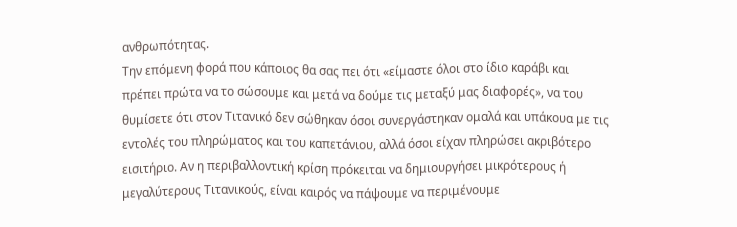ανθρωπότητας.
Την επόμενη φορά που κάποιος θα σας πει ότι «είμαστε όλοι στο ίδιο καράβι και πρέπει πρώτα να το σώσουμε και μετά να δούμε τις μεταξύ μας διαφορές», να του θυμίσετε ότι στον Τιτανικό δεν σώθηκαν όσοι συνεργάστηκαν ομαλά και υπάκουα με τις εντολές του πληρώματος και του καπετάνιου, αλλά όσοι είχαν πληρώσει ακριβότερο εισιτήριο. Αν η περιβαλλοντική κρίση πρόκειται να δημιουργήσει μικρότερους ή μεγαλύτερους Τιτανικούς, είναι καιρός να πάψουμε να περιμένουμε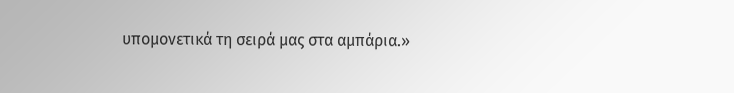υπομονετικά τη σειρά μας στα αμπάρια.»